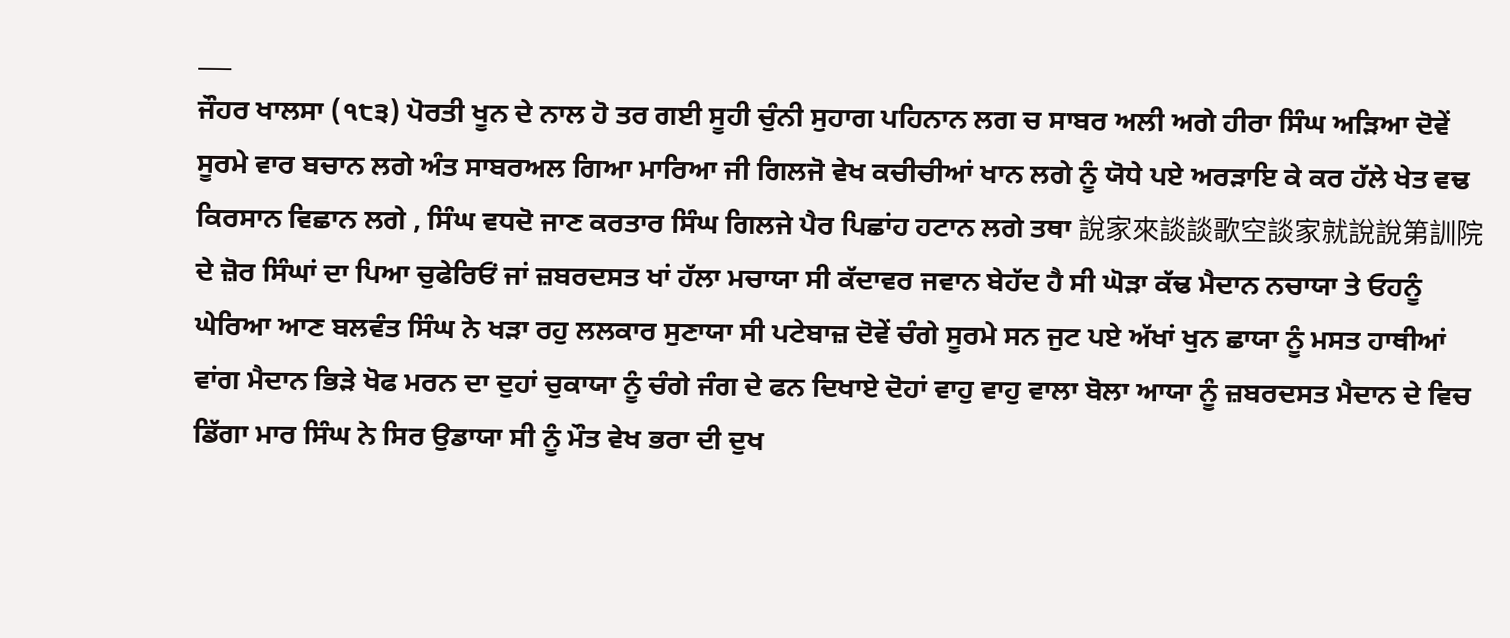___
ਜੌਹਰ ਖਾਲਸਾ (੧੮੩) ਪੋਰਤੀ ਖੂਨ ਦੇ ਨਾਲ ਹੋ ਤਰ ਗਈ ਸੂਹੀ ਚੁੰਨੀ ਸੁਹਾਗ ਪਹਿਨਾਨ ਲਗ ਚ ਸਾਬਰ ਅਲੀ ਅਗੇ ਹੀਰਾ ਸਿੰਘ ਅੜਿਆ ਦੋਵੇਂ ਸੂਰਮੇ ਵਾਰ ਬਚਾਨ ਲਗੇ ਅੰਤ ਸਾਬਰਅਲ ਗਿਆ ਮਾਰਿਆ ਜੀ ਗਿਲਜੋ ਵੇਖ ਕਚੀਚੀਆਂ ਖਾਨ ਲਗੇ ਨੂੰ ਯੋਧੇ ਪਏ ਅਰੜਾਇ ਕੇ ਕਰ ਹੱਲੇ ਖੇਤ ਵਢ ਕਿਰਸਾਨ ਵਿਛਾਨ ਲਗੇ , ਸਿੰਘ ਵਧਦੋ ਜਾਣ ਕਰਤਾਰ ਸਿੰਘ ਗਿਲਜੇ ਪੈਰ ਪਿਛਾਂਹ ਹਟਾਨ ਲਗੇ ਤਥਾ 說家來談談歌空談家就說說第訓院 ਦੇ ਜ਼ੋਰ ਸਿੰਘਾਂ ਦਾ ਪਿਆ ਚੁਫੇਰਿਓਂ ਜਾਂ ਜ਼ਬਰਦਸਤ ਖਾਂ ਹੱਲਾ ਮਚਾਯਾ ਸੀ ਕੱਦਾਵਰ ਜਵਾਨ ਬੇਹੱਦ ਹੈ ਸੀ ਘੋੜਾ ਕੱਢ ਮੈਦਾਨ ਨਚਾਯਾ ਤੇ ਓਹਨੂੰ ਘੇਰਿਆ ਆਣ ਬਲਵੰਤ ਸਿੰਘ ਨੇ ਖੜਾ ਰਹੁ ਲਲਕਾਰ ਸੁਣਾਯਾ ਸੀ ਪਟੇਬਾਜ਼ ਦੋਵੇਂ ਚੰਗੇ ਸੂਰਮੇ ਸਨ ਜੁਟ ਪਏ ਅੱਖਾਂ ਖੁਨ ਛਾਯਾ ਨੂੰ ਮਸਤ ਹਾਥੀਆਂ ਵਾਂਗ ਮੈਦਾਨ ਭਿੜੇ ਖੋਫ ਮਰਨ ਦਾ ਦੁਹਾਂ ਚੁਕਾਯਾ ਨੂੰ ਚੰਗੇ ਜੰਗ ਦੇ ਫਨ ਦਿਖਾਏ ਦੋਹਾਂ ਵਾਹੁ ਵਾਹੁ ਵਾਲਾ ਬੋਲਾ ਆਯਾ ਨੂੰ ਜ਼ਬਰਦਸਤ ਮੈਦਾਨ ਦੇ ਵਿਚ ਡਿੱਗਾ ਮਾਰ ਸਿੰਘ ਨੇ ਸਿਰ ਉਡਾਯਾ ਸੀ ਨੂੰ ਮੌਤ ਵੇਖ ਭਰਾ ਦੀ ਦੁਖ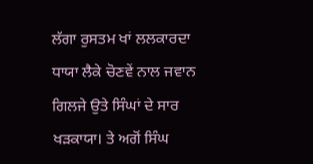ਲੱਗਾ ਰੁਸਤਮ ਖਾਂ ਲਲਕਾਰਦਾ ਧਾਯਾ ਲੈਕੇ ਚੋਣਵੇਂ ਨਾਲ ਜਵਾਨ ਗਿਲਜੇ ਉਤੇ ਸਿੰਘਾਂ ਦੇ ਸਾਰ ਖੜਕਾਯਾ। ਤੇ ਅਗੋਂ ਸਿੰਘ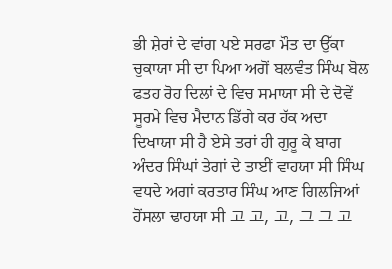ਭੀ ਸ਼ੇਰਾਂ ਦੇ ਵਾਂਗ ਪਏ ਸਰਫਾ ਮੌਤ ਦਾ ਉੱਕਾ ਚੁਕਾਯਾ ਸੀ ਦਾ ਪਿਆ ਅਗੋਂ ਬਲਵੰਤ ਸਿੰਘ ਬੋਲ ਫਤਹ ਰੋਹ ਦਿਲਾਂ ਦੇ ਵਿਚ ਸਮਾਯਾ ਸੀ ਦੇ ਦੋਵੇਂ ਸੂਰਮੇ ਵਿਚ ਮੈਦਾਨ ਡਿੱਗੇ ਕਰ ਹੱਕ ਅਦਾ ਦਿਖਾਯਾ ਸੀ ਹੈ ਏਸੇ ਤਰਾਂ ਹੀ ਗੁਰੂ ਕੇ ਬਾਗ ਅੰਦਰ ਸਿੰਘਾਂ ਤੇਗਾਂ ਦੇ ਤਾਈਂ ਵਾਹਯਾ ਸੀ ਸਿੰਘ ਵਧਦੇ ਅਗਾਂ ਕਰਤਾਰ ਸਿੰਘ ਆਣ ਗਿਲਜਿਆਂ ਹੋਂਸਲਾ ਢਾਹਯਾ ਸੀ 고 고, 고, 그 그 고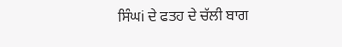ਸਿੰਘi ਦੇ ਫਤਹ ਦੇ ਚੱਲੀ ਬਾਗ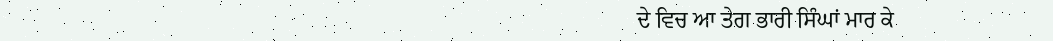ਦੇ ਵਿਚ ਆ ਤੇਗ ਭਾਰੀ ਸਿੰਘਾਂ ਮਾਰ ਕੇ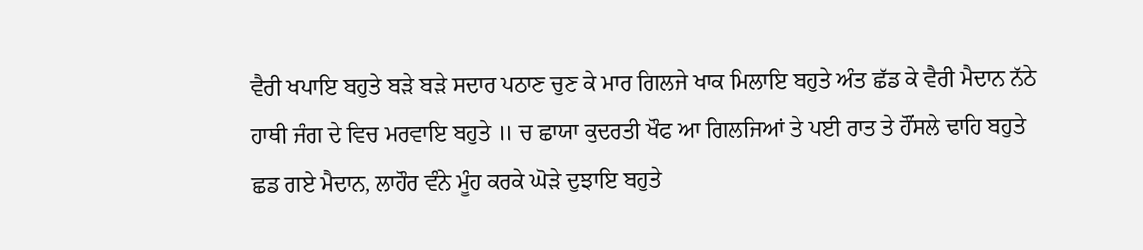ਵੈਰੀ ਖਪਾਇ ਬਹੁਤੇ ਬੜੇ ਬੜੇ ਸਦਾਰ ਪਠਾਣ ਚੁਣ ਕੇ ਮਾਰ ਗਿਲਜੇ ਖਾਕ ਮਿਲਾਇ ਬਹੁਤੇ ਅੰਤ ਛੱਡ ਕੇ ਵੈਰੀ ਮੈਦਾਨ ਨੱਠੇ ਹਾਥੀ ਜੰਗ ਦੇ ਵਿਚ ਮਰਵਾਇ ਬਹੁਤੇ ॥ ਚ ਛਾਯਾ ਕੁਦਰਤੀ ਖੌਫ ਆ ਗਿਲਜਿਆਂ ਤੇ ਪਈ ਰਾਤ ਤੇ ਹੌਂਸਲੇ ਢਾਹਿ ਬਹੁਤੇ ਛਡ ਗਏ ਮੈਦਾਨ, ਲਾਹੌਰ ਵੰਨੇ ਮੂੰਹ ਕਰਕੇ ਘੋੜੇ ਦੁਝਾਇ ਬਹੁਤੇ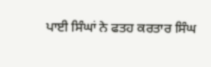ਪਾਈ ਸਿੰਘਾਂ ਨੇ ਫਤਹ ਕਰਤਾਰ ਸਿੰਘ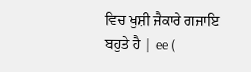ਵਿਚ ਖੁਸ਼ੀ ਜੈਕਾਰੇ ਗਜਾਇ ਬਹੁਤੇ ਹੈ | ee (